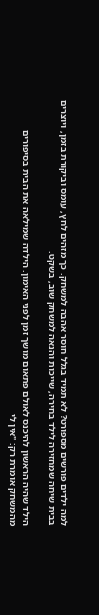למה ילדים פורשים מספורט? לא תמיד בגלל חוסר אהבה למשחק. כך מזהים לחץ, עומס וביקורת בזמן, ויוצרים בבית שיחה שמחזירה לילד בחירה, שייכות והנאה למשחק שוב, בשקט.

הילד שהיה הראשון להיכנס לאולם פתאום מושך זמן לפני האימון. הילדה שמילאה את הבית בסיפורים מהמשחק אומרת רק: "אין לי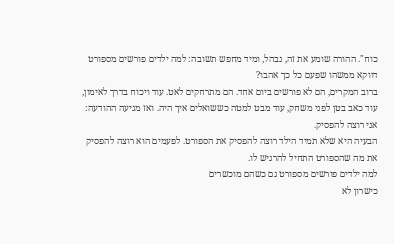כוח". ההורה שומע את זה, נבהל, ומיד מחפש תשובה: למה ילדים פורשים מספורט דווקא ממשהו שפעם כל כך אהבו?
ברוב המקרים, הם לא פורשים ביום אחד. הם מתרחקים לאט. עוד ויכוח בדרך לאימון, עוד כאב בטן לפני משחק, עוד מבט למטה כששואלים איך היה. ואז מגיעה ההודעה: אני רוצה להפסיק.
הבעיה היא שלא תמיד הילד רוצה להפסיק את הספורט. לפעמים הוא רוצה להפסיק את מה שהספורט התחיל להרגיש לו.
למה ילדים פורשים מספורט גם כשהם מוכשרים
כישרון לא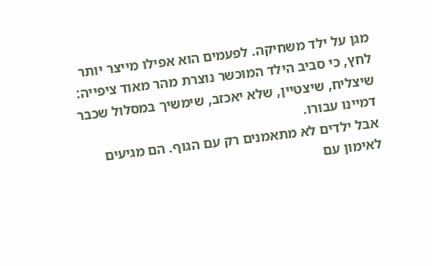מגן על ילד משחיקה. לפעמים הוא אפילו מייצר יותר לחץ, כי סביב הילד המוכשר נוצרת מהר מאוד ציפייה: שיצליח, שיצטיין, שלא יאכזב, שימשיך במסלול שכבר דמיינו עבורו.
אבל ילדים לא מתאמנים רק עם הגוף. הם מגיעים לאימון עם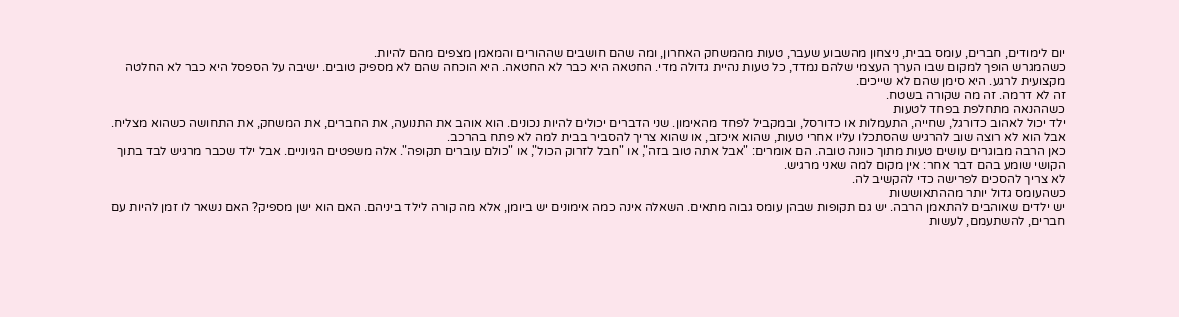יום לימודים, חברים, עומס בבית, ניצחון מהשבוע שעבר, טעות מהמשחק האחרון, ומה שהם חושבים שההורים והמאמן מצפים מהם להיות.
כשהמגרש הופך למקום שבו הערך העצמי שלהם נמדד, כל טעות נהיית גדולה מדי. החטאה היא כבר לא החטאה. היא הוכחה שהם לא מספיק טובים. ישיבה על הספסל היא כבר לא החלטה מקצועית לרגע. היא סימן שהם לא שייכים.
זה לא דרמה. זה מה שקורה בשטח.
כשההנאה מתחלפת בפחד לטעות
ילד יכול לאהוב כדורגל, שחייה, התעמלות או כדורסל, ובמקביל לפחד מהאימון. שני הדברים יכולים להיות נכונים. הוא אוהב את התנועה, את החברים, את המשחק, את התחושה כשהוא מצליח. אבל הוא לא רוצה שוב להרגיש שהסתכלו עליו אחרי טעות, שהוא איכזב, או שהוא צריך להסביר בבית למה לא פתח בהרכב.
כאן הרבה מבוגרים עושים טעות מתוך כוונה טובה. הם אומרים: "אבל אתה טוב בזה", או "חבל לזרוק הכול", או "כולם עוברים תקופה". אלה משפטים הגיוניים. אבל ילד שכבר מרגיש לבד בתוך הקושי שומע בהם דבר אחר: אין מקום למה שאני מרגיש.
לא צריך להסכים לפרישה כדי להקשיב לה.
כשהעומס גדול יותר מההתאוששות
יש ילדים שאוהבים להתאמן הרבה. יש גם תקופות שבהן עומס גבוה מתאים. השאלה אינה כמה אימונים יש ביומן, אלא מה קורה לילד ביניהם. האם הוא ישן מספיק? האם נשאר לו זמן להיות עם חברים, להשתעמם, לעשות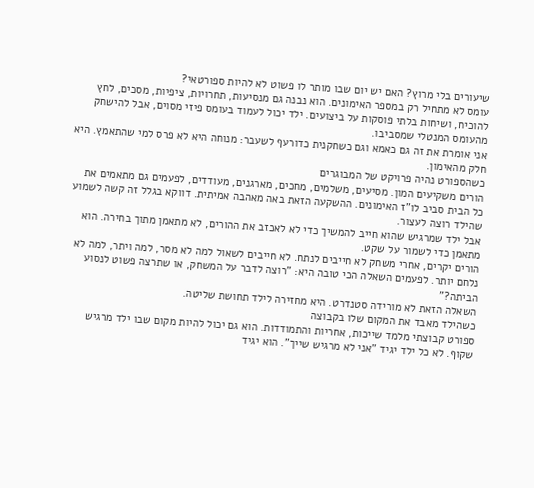שיעורים בלי מרוץ? האם יש יום שבו מותר לו פשוט לא להיות ספורטאי?
עומס לא מתחיל רק במספר האימונים. הוא נבנה גם מנסיעות, תחרויות, ציפיות, מסכים, לחץ להוכיח, ושיחות בלתי פוסקות על ביצועים. ילד יכול לעמוד בעומס פיזי מסוים, אבל להישחק מהעומס המנטלי שמסביבו.
אני אומרת את זה גם כאמא וגם כשחקנית כדורעף לשעבר: מנוחה היא לא פרס למי שהתאמץ. היא חלק מהאימון.
כשהספורט נהיה פרויקט של המבוגרים
הורים משקיעים המון. מסיעים, משלמים, מחכים, מארגנים, מעודדים, לפעמים גם מתאמים את כל הבית סביב לו"ז האימונים. ההשקעה הזאת באה מאהבה אמיתית. דווקא בגלל זה קשה לשמוע שהילד רוצה לעצור.
אבל ילד שמרגיש שהוא חייב להמשיך כדי לא לאכזב את ההורים, לא מתאמן מתוך בחירה. הוא מתאמן כדי לשמור על שקט.
הורים יקרים, אחרי משחק לא חייבים לנתח. לא חייבים לשאול למה לא מסר, למה ויתר, למה לא נלחם יותר. לפעמים השאלה הכי טובה היא: "רוצה לדבר על המשחק, או שתרצה פשוט לנסוע הביתה?"
השאלה הזאת לא מורידה סטנדרט. היא מחזירה לילד תחושת שליטה.
כשהילד מאבד את המקום שלו בקבוצה
ספורט קבוצתי מלמד שייכות, אחריות והתמודדות. הוא גם יכול להיות מקום שבו ילד מרגיש שקוף. לא כל ילד יגיד "אני לא מרגיש שייך". הוא יגיד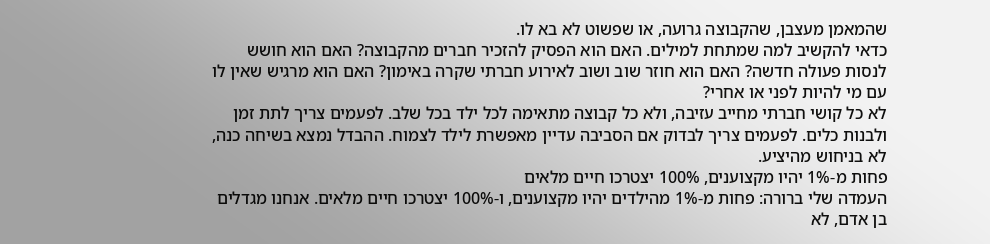שהמאמן מעצבן, שהקבוצה גרועה, או שפשוט לא בא לו.
כדאי להקשיב למה שמתחת למילים. האם הוא הפסיק להזכיר חברים מהקבוצה? האם הוא חושש לנסות פעולה חדשה? האם הוא חוזר שוב ושוב לאירוע חברתי שקרה באימון? האם הוא מרגיש שאין לו עם מי להיות לפני או אחרי?
לא כל קושי חברתי מחייב עזיבה, ולא כל קבוצה מתאימה לכל ילד בכל שלב. לפעמים צריך לתת זמן ולבנות כלים. לפעמים צריך לבדוק אם הסביבה עדיין מאפשרת לילד לצמוח. ההבדל נמצא בשיחה כנה, לא בניחוש מהיציע.
פחות מ-1% יהיו מקצוענים, 100% יצטרכו חיים מלאים
העמדה שלי ברורה: פחות מ-1% מהילדים יהיו מקצוענים, ו-100% יצטרכו חיים מלאים. אנחנו מגדלים בן אדם, לא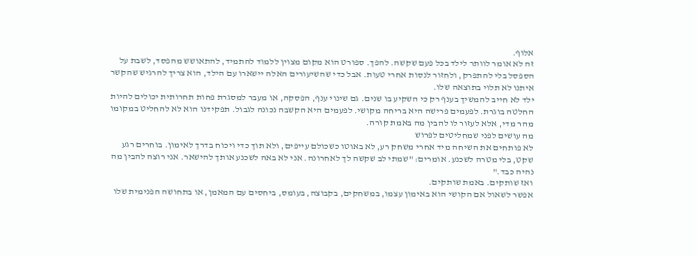אלוף.
זה לא אומר לוותר לילד בכל פעם שקשה. להפך. ספורט הוא מקום מצוין ללמוד להתמיד, להתאושש מהפסד, לשבת על הספסל בלי להתפרק, ולחזור לנסות אחרי טעות. אבל כדי שהשיעורים האלה יישארו עם הילד, הוא צריך להרגיש שהקשר איתנו לא תלוי בתוצאה שלו.
ילד לא חייב להמשיך בענף רק כי השקיע בו שנים. גם שינוי ענף, הפסקה, או מעבר למסגרת פחות תחרותית יכולים להיות החלטה בוגרת. לפעמים פרישה היא בריחה מקושי. לפעמים היא הקשבה נכונה לגבול. תפקידנו הוא לא להחליט במקומו מהר מדי, אלא לעזור לו להבין מה באמת קורה.
מה עושים לפני שמחליטים לפרוש
לא פותחים את השיחה מיד אחרי משחק רע, לא באוטו כשכולם עייפים, ולא תוך כדי ויכוח בדרך לאימון. בוחרים רגע שקט, בלי מטרה לשכנע. אומרים: "שמתי לב שקשה לך לאחרונה. אני לא באה לשכנע אותך להישאר. אני רוצה להבין מה נהיה כבד."
ואז שותקים. באמת שותקים.
אפשר לשאול אם הקושי הוא באימון עצמו, במשחקים, בקבוצה, בעומס, ביחסים עם המאמן, או בתחושה הפנימית שלו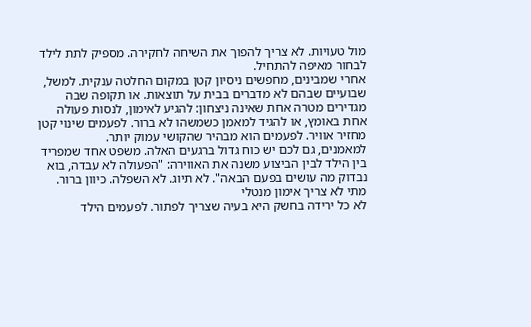מול טעויות. לא צריך להפוך את השיחה לחקירה. מספיק לתת לילד לבחור מאיפה להתחיל.
אחרי שמבינים, מחפשים ניסיון קטן במקום החלטה ענקית. למשל, שבועיים שבהם לא מדברים בבית על תוצאות. או תקופה שבה מגדירים מטרה אחת שאינה ניצחון: להגיע לאימון, לנסות פעולה אחת באומץ, או להגיד למאמן כשמשהו לא ברור. לפעמים שינוי קטן מחזיר אוויר. לפעמים הוא מבהיר שהקושי עמוק יותר.
למאמנים, גם לכם יש כוח גדול ברגעים האלה. משפט אחד שמפריד בין הילד לבין הביצוע משנה את האווירה: "הפעולה לא עבדה, בוא נבדוק מה עושים בפעם הבאה". לא תיוג. לא השפלה. כיוון ברור.
מתי לא צריך אימון מנטלי
לא כל ירידה בחשק היא בעיה שצריך לפתור. לפעמים הילד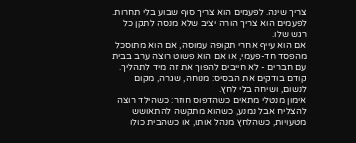צריך שינה. לפעמים הוא צריך סוף שבוע בלי תחרות. לפעמים הוא צריך הורה יציב שלא מנסה לתקן כל רגש שלו.
אם הוא עייף אחרי תקופה עמוסה, אם הוא מתוסכל מהפסד חד-פעמי, או אם הוא פשוט רוצה ערב בבית עם חברים - לא חייבים להפוך את זה מיד לתהליך. קודם בודקים את הבסיס: מנוחה, שגרה, מקום לנשום, ושיחה בלי לחץ.
אימון מנטלי מתאים כשהדפוס חוזר: כשהילד רוצה להצליח אבל נמנע, כשהוא מתקשה להתאושש מטעויות, כשהלחץ מנהל אותו, או כשהבית כולו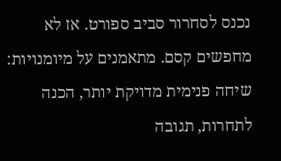נכנס לסחרור סביב ספורט. אז לא מחפשים קסם. מתאמנים על מיומנויות: שיחה פנימית מדויקת יותר, הכנה לתחרות, תגובה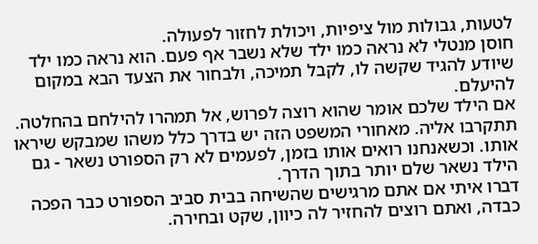לטעות, גבולות מול ציפיות, ויכולת לחזור לפעולה.
חוסן מנטלי לא נראה כמו ילד שלא נשבר אף פעם. הוא נראה כמו ילד שיודע להגיד שקשה לו, לקבל תמיכה, ולבחור את הצעד הבא במקום להיעלם.
אם הילד שלכם אומר שהוא רוצה לפרוש, אל תמהרו להילחם בהחלטה. תתקרבו אליה. מאחורי המשפט הזה יש בדרך כלל משהו שמבקש שיראו אותו. וכשאנחנו רואים אותו בזמן, לפעמים לא רק הספורט נשאר - גם הילד נשאר שלם יותר בתוך הדרך.
דברו איתי אם אתם מרגישים שהשיחה בבית סביב הספורט כבר הפכה כבדה, ואתם רוצים להחזיר לה כיוון, שקט ובחירה.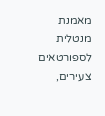מאמנת מנטלית לספורטאים צעירים,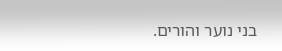בני נוער והורים.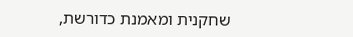שחקנית ומאמנת כדורשת,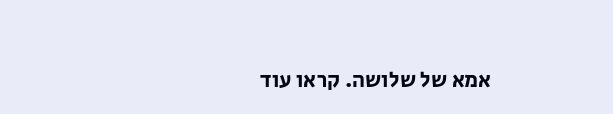אמא של שלושה. קראו עוד